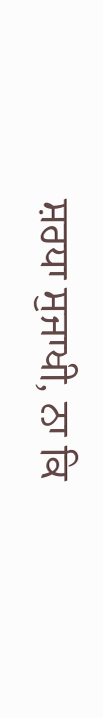ਸ਼ਰਧਾ ਸੁਜਾਖੀ, ਨਾ ਕਿ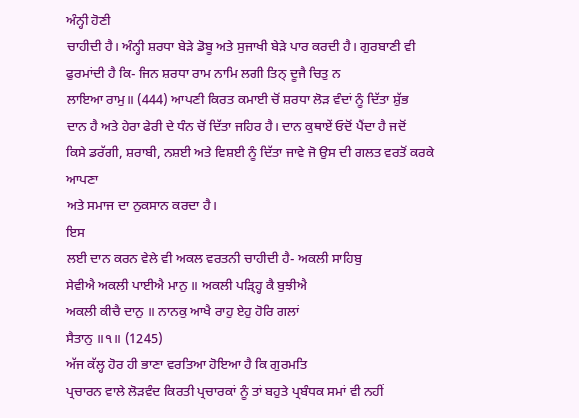ਅੰਨ੍ਹੀ ਹੋਣੀ
ਚਾਹੀਦੀ ਹੈ। ਅੰਨ੍ਹੀ ਸ਼ਰਧਾ ਬੇੜੇ ਡੋਬੂ ਅਤੇ ਸੁਜਾਖੀ ਬੇੜੇ ਪਾਰ ਕਰਦੀ ਹੈ। ਗੁਰਬਾਣੀ ਵੀ
ਫੁਰਮਾਂਦੀ ਹੈ ਕਿ- ਜਿਨ ਸ਼ਰਧਾ ਰਾਮ ਨਾਮਿ ਲਗੀ ਤਿਨ੍ ਦੂਜੈ ਚਿਤੁ ਨ
ਲਾਇਆ ਰਾਮੁ॥ (444) ਆਪਣੀ ਕਿਰਤ ਕਮਾਈ ਚੋਂ ਸ਼ਰਧਾ ਲੋੜ ਵੰਦਾਂ ਨੂੰ ਦਿੱਤਾ ਸ਼ੁੱਭ
ਦਾਨ ਹੈ ਅਤੇ ਹੇਰਾ ਫੇਰੀ ਦੇ ਧੰਨ ਚੋਂ ਦਿੱਤਾ ਜਹਿਰ ਹੈ। ਦਾਨ ਕੁਥਾਏਂ ਓਦੋਂ ਪੈਂਦਾ ਹੈ ਜਦੋਂ
ਕਿਸੇ ਡਰੱਗੀ, ਸ਼ਰਾਬੀ, ਨਸ਼ਈ ਅਤੇ ਵਿਸ਼ਈ ਨੂੰ ਦਿੱਤਾ ਜਾਵੇ ਜੋ ਉਸ ਦੀ ਗਲਤ ਵਰਤੋਂ ਕਰਕੇ ਆਪਣਾ
ਅਤੇ ਸਮਾਜ ਦਾ ਨੁਕਸਾਨ ਕਰਦਾ ਹੈ।
ਇਸ
ਲਈ ਦਾਨ ਕਰਨ ਵੇਲੇ ਵੀ ਅਕਲ ਵਰਤਨੀ ਚਾਹੀਦੀ ਹੈ- ਅਕਲੀ ਸਾਹਿਬੁ
ਸੇਵੀਐ ਅਕਲੀ ਪਾਈਐ ਮਾਨੁ ॥ ਅਕਲੀ ਪੜ੍ਹ੍ਹਿ ਕੈ ਬੁਝੀਐ
ਅਕਲੀ ਕੀਚੈ ਦਾਨੁ ॥ ਨਾਨਕੁ ਆਖੈ ਰਾਹੁ ਏਹੁ ਹੋਰਿ ਗਲਾਂ
ਸੈਤਾਨੁ ॥੧॥ (1245)
ਅੱਜ ਕੱਲ੍ਹ ਹੋਰ ਹੀ ਭਾਣਾ ਵਰਤਿਆ ਹੋਇਆ ਹੈ ਕਿ ਗੁਰਮਤਿ
ਪ੍ਰਚਾਰਨ ਵਾਲੇ ਲੋੜਵੰਦ ਕਿਰਤੀ ਪ੍ਰਚਾਰਕਾਂ ਨੂੰ ਤਾਂ ਬਹੁਤੇ ਪ੍ਰਬੰਧਕ ਸਮਾਂ ਵੀ ਨਹੀਂ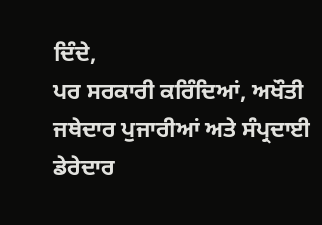ਦਿੰਦੇ,
ਪਰ ਸਰਕਾਰੀ ਕਰਿੰਦਿਆਂ, ਅਖੌਤੀ ਜਥੇਦਾਰ ਪੁਜਾਰੀਆਂ ਅਤੇ ਸੰਪ੍ਰਦਾਈ ਡੇਰੇਦਾਰ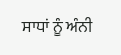ਸਾਧਾਂ ਨੂੰ ਅੰਨੀ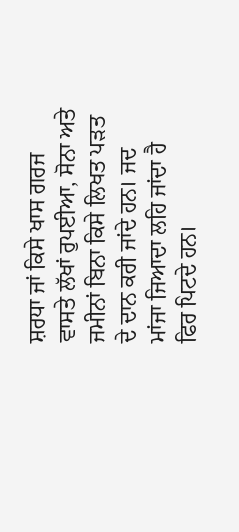ਸ਼ਰਧਾ ਜਾਂ ਕਿਸੇ ਖਾਸ ਗਰਜ ਵਾਸਤੇ ਲੱਖਾਂ ਰੁਪਈਆ, ਸੋਨਾ ਅਤੇ ਜਮੀਨਾਂ ਬਿਨਾ ਕਿਸੇ ਲਿਖਤ ਪੜਤ
ਦੇ ਦਾਨ ਕਰੀ ਜਾਂਦੇ ਹਨ। ਜਦ ਮਾਂਜਾ ਜਿਆਦਾ ਲਹਿ ਜਾਂਦਾ ਹੈ ਫਿਰ ਪਿਟਦੇ ਹਨ।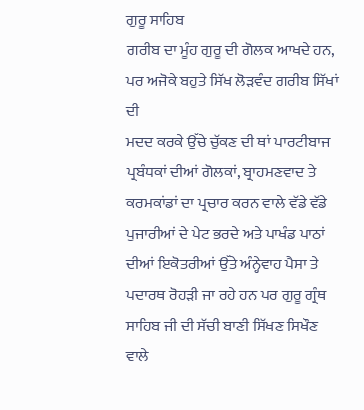ਗੁਰੂ ਸਾਹਿਬ
ਗਰੀਬ ਦਾ ਮੂੰਹ ਗੁਰੂ ਦੀ ਗੋਲਕ ਆਖਦੇ ਹਨ, ਪਰ ਅਜੋਕੇ ਬਹੁਤੇ ਸਿੱਖ ਲੋੜਵੰਦ ਗਰੀਬ ਸਿੱਖਾਂ ਦੀ
ਮਦਦ ਕਰਕੇ ਉੱਚੇ ਚੁੱਕਣ ਦੀ ਥਾਂ ਪਾਰਟੀਬਾਜ ਪ੍ਰਬੰਧਕਾਂ ਦੀਆਂ ਗੋਲਕਾਂ, ਬ੍ਰਾਹਮਣਵਾਦ ਤੇ
ਕਰਮਕਾਂਡਾਂ ਦਾ ਪ੍ਰਚਾਰ ਕਰਨ ਵਾਲੇ ਵੱਡੇ ਵੱਡੇ ਪੁਜਾਰੀਆਂ ਦੇ ਪੇਟ ਭਰਦੇ ਅਤੇ ਪਾਖੰਡ ਪਾਠਾਂ
ਦੀਆਂ ਇਕੋਤਰੀਆਂ ਉੱਤੇ ਅੰਨ੍ਹੇਵਾਹ ਪੈਸਾ ਤੇ ਪਦਾਰਥ ਰੋਹੜੀ ਜਾ ਰਹੇ ਹਨ ਪਰ ਗੁਰੂ ਗ੍ਰੰਥ
ਸਾਹਿਬ ਜੀ ਦੀ ਸੱਚੀ ਬਾਣੀ ਸਿੱਖਣ ਸਿਖੌਣ ਵਾਲੇ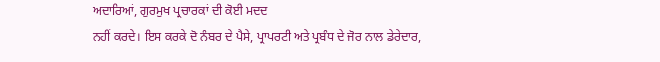ਅਦਾਰਿਆਂ, ਗੁਰਮੁਖ ਪ੍ਰਚਾਰਕਾਂ ਦੀ ਕੋਈ ਮਦਦ
ਨਹੀਂ ਕਰਦੇ। ਇਸ ਕਰਕੇ ਦੋ ਨੰਬਰ ਦੇ ਪੈਸੇ, ਪ੍ਰਾਪਰਟੀ ਅਤੇ ਪ੍ਰਬੰਧ ਦੇ ਜੋਰ ਨਾਲ ਡੇਰੇਦਾਰ,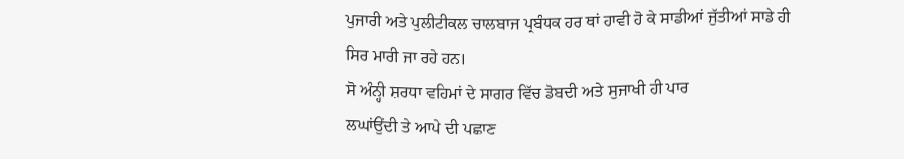ਪੁਜਾਰੀ ਅਤੇ ਪੁਲੀਟੀਕਲ ਚਾਲਬਾਜ ਪ੍ਰਬੰਧਕ ਹਰ ਥਾਂ ਹਾਵੀ ਹੋ ਕੇ ਸਾਡੀਆਂ ਜੁੱਤੀਆਂ ਸਾਡੇ ਹੀ
ਸਿਰ ਮਾਰੀ ਜਾ ਰਹੇ ਹਨ।
ਸੋ ਅੰਨ੍ਹੀ ਸ਼ਰਧਾ ਵਹਿਮਾਂ ਦੇ ਸਾਗਰ ਵਿੱਚ ਡੋਬਦੀ ਅਤੇ ਸੁਜਾਖੀ ਹੀ ਪਾਰ
ਲਘਾਂਉਂਦੀ ਤੇ ਆਪੇ ਦੀ ਪਛਾਣ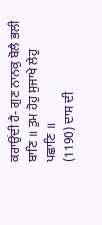ਕਰਾਉਂਦੀ ਹੈ- ਗੁਣ ਨਾਨਕੁ ਬੋਲੈ ਭਲੀ
ਬਾਣਿ ॥ ਤੁਮ ਹੋਹੁ ਸੁਜਾਖੇ ਲੇਹੁ ਪਛਾਣਿ ॥
(1190) ਦਾਸ ਦੀ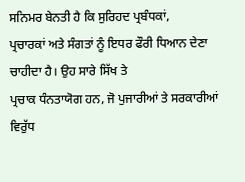ਸਨਿਮਰ ਬੇਨਤੀ ਹੈ ਕਿ ਸੁਰਿਹਦ ਪ੍ਰਬੰਧਕਾਂ,
ਪ੍ਰਚਾਰਕਾਂ ਅਤੇ ਸੰਗਤਾਂ ਨੂੰ ਇਧਰ ਫੌਰੀ ਧਿਆਨ ਦੇਣਾ ਚਾਹੀਦਾ ਹੈ। ਉਹ ਸਾਰੇ ਸਿੱਖ ਤੇ
ਪ੍ਰਚਾਕ ਧੰਨਤਾਯੋਗ ਹਨ, ਜੋ ਪੁਜਾਰੀਆਂ ਤੇ ਸਰਕਾਰੀਆਂ ਵਿਰੁੱਧ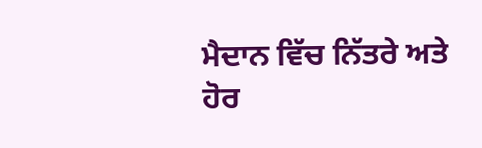ਮੈਦਾਨ ਵਿੱਚ ਨਿੱਤਰੇ ਅਤੇ ਹੋਰ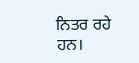ਨਿਤਰ ਰਹੇ ਹਨ।